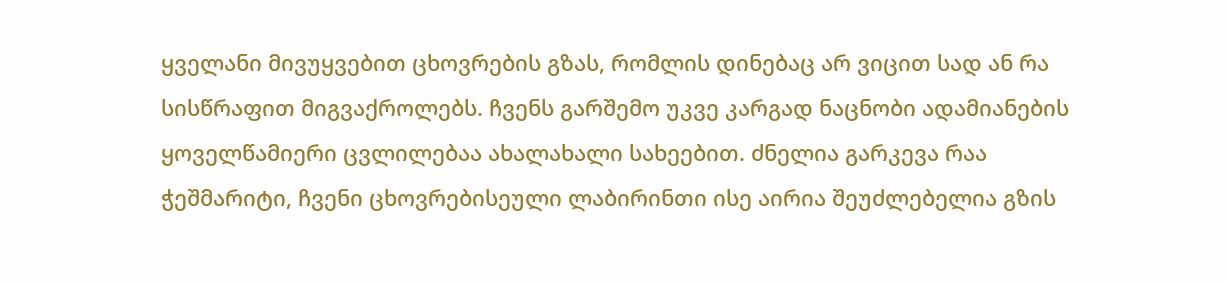ყველანი მივუყვებით ცხოვრების გზას, რომლის დინებაც არ ვიცით სად ან რა სისწრაფით მიგვაქროლებს. ჩვენს გარშემო უკვე კარგად ნაცნობი ადამიანების ყოველწამიერი ცვლილებაა ახალახალი სახეებით. ძნელია გარკევა რაა ჭეშმარიტი, ჩვენი ცხოვრებისეული ლაბირინთი ისე აირია შეუძლებელია გზის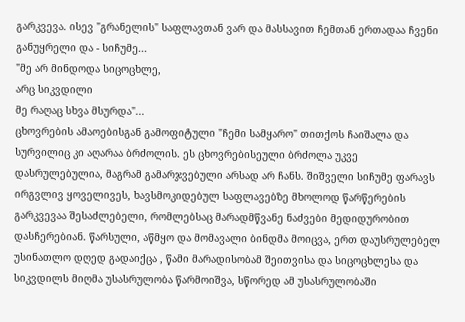გარკვევა. ისევ "გრანელის" საფლავთან ვარ და მასსავით ჩემთან ერთადაა ჩვენი განუყრელი და - სიჩუმე...
"მე არ მინდოდა სიცოცხლე,
არც სიკვდილი
მე რაღაც სხვა მსურდა"...
ცხოვრების ამაოებისგან გამოფიტული "ჩემი სამყარო" თითქოს ჩაიშალა და სურვილიც კი აღარაა ბრძოლის. ეს ცხოვრებისეული ბრძოლა უკვე დასრულებულია, მაგრამ გამარჯვებული არსად არ ჩანს. შიშველი სიჩუმე ფარავს ირგვლივ ყოველივეს, ხავსმოკიდებულ საფლავებზე მხოლოდ წარწერების გარკვევაა შესაძლებელი, რომლებსაც მარადმწვანე ნაძვები მედიდურობით დასჩერებიან. წარსული, აწმყო და მომავალი ბინდმა მოიცვა, ერთ დაუსრულებელ უსინათლო დღედ გადაიქცა , წამი მარადისობამ შეითვისა და სიცოცხლესა და სიკვდილს მიღმა უსასრულობა წარმოიშვა, სწორედ ამ უსასრულობაში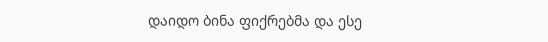დაიდო ბინა ფიქრებმა და ესე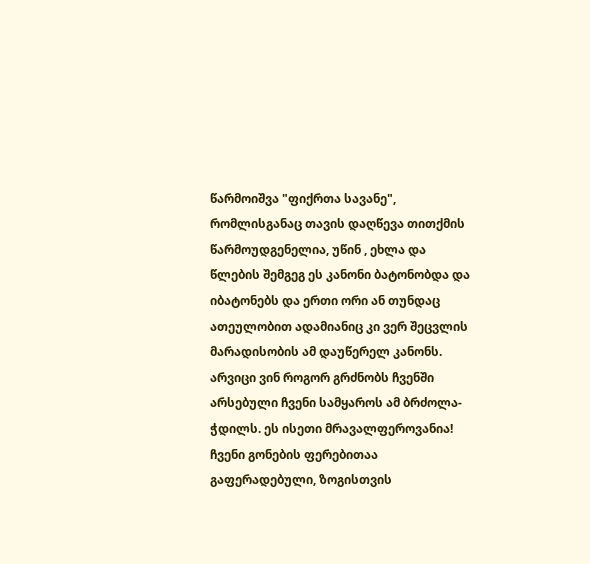წარმოიშვა "ფიქრთა სავანე", რომლისგანაც თავის დაღწევა თითქმის წარმოუდგენელია, უწინ , ეხლა და წლების შემგეგ ეს კანონი ბატონობდა და იბატონებს და ერთი ორი ან თუნდაც ათეულობით ადამიანიც კი ვერ შეცვლის მარადისობის ამ დაუწერელ კანონს. არვიცი ვინ როგორ გრძნობს ჩვენში არსებული ჩვენი სამყაროს ამ ბრძოლა-ჭდილს. ეს ისეთი მრავალფეროვანია! ჩვენი გონების ფერებითაა გაფერადებული, ზოგისთვის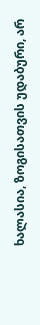ხალასია, ზოგისათვის უდაბური, არ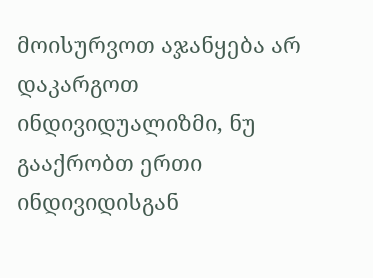მოისურვოთ აჯანყება არ დაკარგოთ ინდივიდუალიზმი, ნუ გააქრობთ ერთი ინდივიდისგან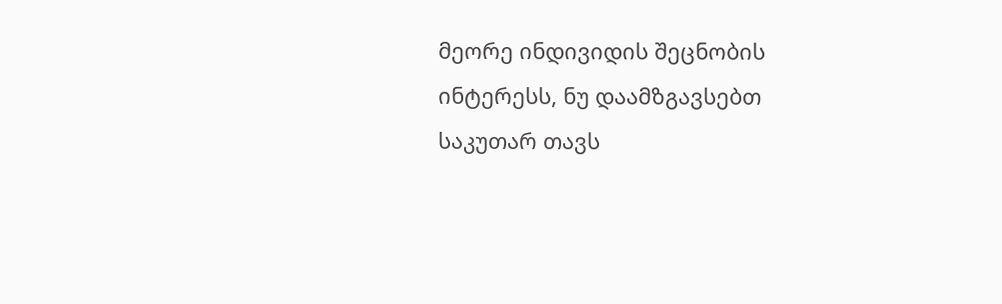მეორე ინდივიდის შეცნობის ინტერესს, ნუ დაამზგავსებთ საკუთარ თავს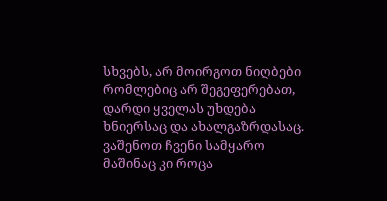სხვებს, არ მოირგოთ ნიღბები რომლებიც არ შეგეფერებათ, დარდი ყველას უხდება ხნიერსაც და ახალგაზრდასაც. ვაშენოთ ჩვენი სამყარო მაშინაც კი როცა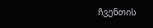ჩვენთის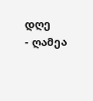დღე
- ღამეა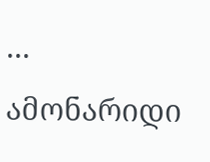...
ამონარიდი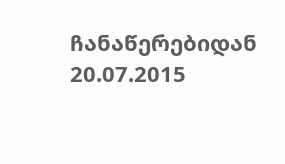ჩანაწერებიდან 20.07.2015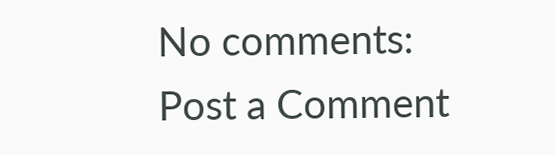No comments:
Post a Comment